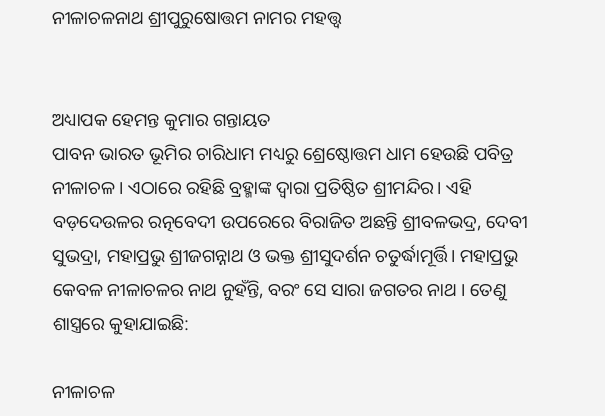ନୀଳାଚଳନାଥ ଶ୍ରୀପୁରୁଷୋତ୍ତମ ନାମର ମହତ୍ତ୍ଵ


ଅଧ୍ୟାପକ ହେମନ୍ତ କୁମାର ଗନ୍ତାୟତ
ପାବନ ଭାରତ ଭୂମିର ଚାରିଧାମ ମଧ୍ୟରୁ ଶ୍ରେଷ୍ଠୋତ୍ତମ ଧାମ ହେଉଛି ପବିତ୍ର ନୀଳାଚଳ । ଏଠାରେ ରହିଛି ବ୍ରହ୍ମାଙ୍କ ଦ୍ୱାରା ପ୍ରତିଷ୍ଠିତ ଶ୍ରୀମନ୍ଦିର। ଏହି ବଡ଼ଦେଉଳର ରତ୍ନବେଦୀ ଉପରେରେ ବିରାଜିତ ଅଛନ୍ତି ଶ୍ରୀବଳଭଦ୍ର, ଦେବୀ ସୁଭଦ୍ରା, ମହାପ୍ରଭୁ ଶ୍ରୀଜଗନ୍ନାଥ ଓ ଭକ୍ତ ଶ୍ରୀସୁଦର୍ଶନ ଚତୁର୍ଦ୍ଧାମୂର୍ତ୍ତି। ମହାପ୍ରଭୁ କେବଳ ନୀଳାଚଳର ନାଥ ନୁହଁନ୍ତି, ବରଂ ସେ ସାରା ଜଗତର ନାଥ । ତେଣୁ ଶାସ୍ତ୍ରରେ କୁହାଯାଇଛି:

ନୀଳାଚଳ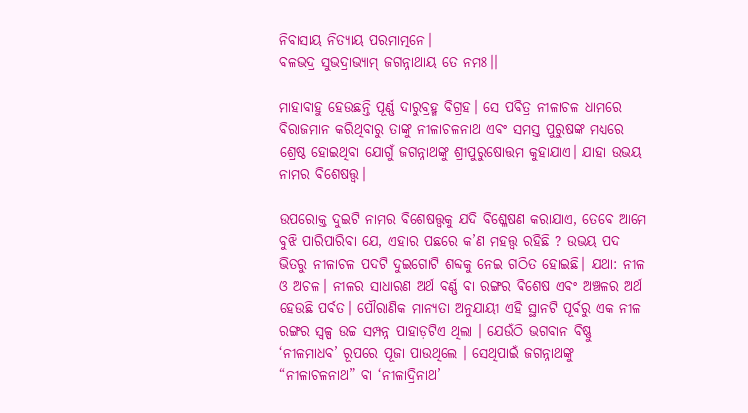ନିବାସାୟ ନିତ୍ୟାୟ ପରମାତ୍ମନେ।
ବଳଭଦ୍ର ସୁଭଦ୍ରାଭ୍ୟାମ୍ ଜଗନ୍ନାଥାୟ ତେ ନମଃ।।

ମାହାବାହୁ ହେଉଛନ୍ତି ପୂର୍ଣ୍ଣ ଦାରୁବ୍ରହ୍ମ ବିଗ୍ରହ। ସେ ପବିତ୍ର ନୀଳାଚଳ ଧାମରେ ବିରାଜମାନ କରିଥିବାରୁ ତାଙ୍କୁ ନୀଳାଚଳନାଥ ଏବଂ ସମସ୍ତ ପୁରୁଷଙ୍କ ମଧ୍ୟରେ ଶ୍ରେଷ୍ଠ ହୋଇଥିବା ଯୋଗୁଁ ଜଗନ୍ନାଥଙ୍କୁ ଶ୍ରୀପୁରୁଷୋତ୍ତମ କୁହାଯାଏ। ଯାହା ଉଭୟ ନାମର ବିଶେଷତ୍ତ୍ୱ।

ଉପରୋକ୍ତ ଦୁଇଟି ନାମର ବିଶେଷତ୍ତ୍ୱକୁ ଯଦି ବିଶ୍ଳେଷଣ କରାଯାଏ, ତେବେ ଆମେ ବୁଝି ପାରିପାରିବା ଯେ, ଏହାର ପଛରେ କ’ଣ ମହତ୍ତ୍ଵ ରହିଛି ? ଉଭୟ ପଦ ଭିତରୁ ନୀଳାଚଳ ପଦଟି ଦୁଇଗୋଟି ଶବ୍ଦକୁ ନେଇ ଗଠିତ ହୋଇଛି। ଯଥା: ନୀଳ ଓ ଅଚଳ। ନୀଳର ସାଧାରଣ ଅର୍ଥ ବର୍ଣ୍ଣ ବା ରଙ୍ଗର ଵିଶେଷ ଏବଂ ଅଞ୍ଚଳର ଅର୍ଥ ହେଉଛି ପର୍ବତ। ପୌରାଣିକ ମାନ୍ୟତା ଅନୁଯାୟୀ ଏହି ସ୍ଥାନଟି ପୂର୍ବରୁ ଏକ ନୀଳ ରଙ୍ଗର ସ୍ୱଳ୍ପ ଉଚ୍ଚ ସମ୍ପନ୍ନ ପାହାଡ଼ଟିଏ ଥିଲା । ଯେଉଁଠି ଭଗବାନ ବିଷ୍ଣୁ ‘ନୀଳମାଧବ’ ରୂପରେ ପୂଜା ପାଉଥିଲେ । ସେଥିପାଇଁ ଜଗନ୍ନାଥଙ୍କୁ “ନୀଳାଚଳନାଥ” ବା ‘ନୀଳାଦ୍ରିନାଥ’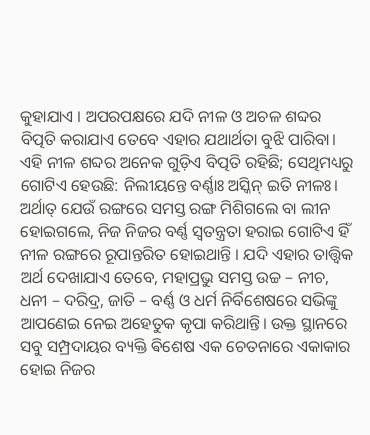କୁହାଯାଏ । ଅପରପକ୍ଷରେ ଯଦି ନୀଳ ଓ ଅଚଳ ଶବ୍ଦର ବିତ୍ପତି କରାଯାଏ ତେବେ ଏହାର ଯଥାର୍ଥତା ବୁଝି ପାରିବା। ଏହି ନୀଳ ଶବ୍ଦର ଅନେକ ଗୁଡ଼ିଏ ବିତ୍ପତି ରହିଛି; ସେଥିମଧ୍ୟରୁ ଗୋଟିଏ ହେଉଛି: ନିଲୀୟନ୍ତେ ବର୍ଣ୍ଣାଃ ଅସ୍କିନ୍ ଇତି ନୀଳଃ। ଅର୍ଥାତ୍ ଯେଉଁ ରଙ୍ଗରେ ସମସ୍ତ ରଙ୍ଗ ମିଶିଗଲେ ବା ଲୀନ ହୋଇଗଲେ, ନିଜ ନିଜର ବର୍ଣ୍ଣ ସ୍ୱତନ୍ତ୍ରତା ହରାଇ ଗୋଟିଏ ହିଁ ନୀଳ ରଙ୍ଗରେ ରୂପାନ୍ତରିତ ହୋଇଥାନ୍ତି । ଯଦି ଏହାର ତାତ୍ତ୍ୱିକ ଅର୍ଥ ଦେଖାଯାଏ ତେବେ, ମହାପ୍ରଭୁ ସମସ୍ତ ଉଚ୍ଚ – ନୀଚ, ଧନୀ – ଦରିଦ୍ର, ଜାତି – ବର୍ଣ୍ଣ ଓ ଧର୍ମ ନିର୍ବିଶେଷରେ ସଭିଙ୍କୁ ଆପଣେଇ ନେଇ ଅହେତୁକ କୃପା କରିଥାନ୍ତି। ଉକ୍ତ ସ୍ଥାନରେ ସବୁ ସମ୍ପ୍ରଦାୟର ବ୍ୟକ୍ତି ଵିଶେଷ ଏକ ଚେତନାରେ ଏକାକାର ହୋଇ ନିଜର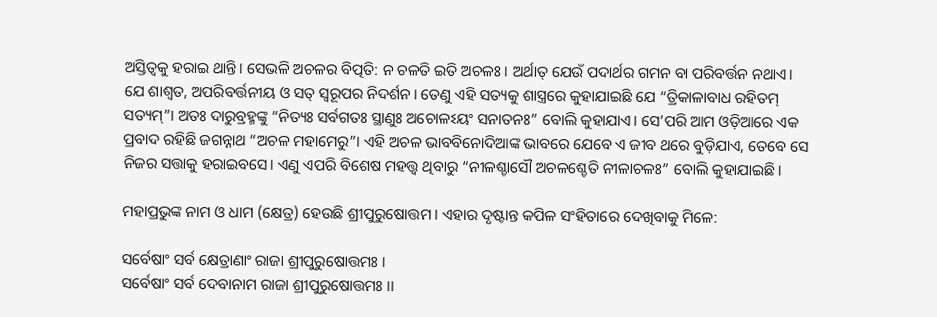ଅସ୍ତିତ୍ୱକୁ ହରାଇ ଥାନ୍ତି। ସେଭଳି ଅଚଳର ବିତ୍ପତି: ନ ଚଳତି ଇତି ଅଚଳଃ। ଅର୍ଥାତ୍ ଯେଉଁ ପଦାର୍ଥର ଗମନ ବା ପରିବର୍ତ୍ତନ ନଥାଏ। ଯେ ଶାଶ୍ୱତ, ଅପରିବର୍ତ୍ତନୀୟ ଓ ସତ୍ ସ୍ଵରୂପର ନିଦର୍ଶନ। ତେଣୁ ଏହି ସତ୍ୟକୁ ଶାସ୍ତ୍ରରେ କୁହାଯାଇଛି ଯେ “ତ୍ରିକାଳାବାଧ ରହିତମ୍ ସତ୍ୟମ୍”। ଅତଃ ଦାରୁବ୍ରହ୍ମଙ୍କୁ “ନିତ୍ୟଃ ସର୍ବଗତଃ ସ୍ଥାଣୁଃ ଅଚୋଳଽୟଂ ସନାତନଃ” ବୋଲି କୁହାଯାଏ। ସେ’ପରି ଆମ ଓଡ଼ିଆରେ ଏକ ପ୍ରବାଦ ରହିଛି ଜଗନ୍ନାଥ “ଅଚଳ ମହାମେରୁ”। ଏହି ଅଚଳ ଭାବବିନୋଦିଆଙ୍କ ଭାବରେ ଯେବେ ଏ ଜୀବ ଥରେ ବୁଡ଼ିଯାଏ, ତେବେ ସେ ନିଜର ସତ୍ତାକୁ ହରାଇବସେ। ଏଣୁ ଏପରି ବିଶେଷ ମହତ୍ତ୍ଵ ଥିବାରୁ “ନୀଳଶ୍ଚାସୌ ଅଚଳଶ୍ଚେତି ନୀଳାଚଳଃ” ବୋଲି କୁହାଯାଇଛି।

ମହାପ୍ରଭୁଙ୍କ ନାମ ଓ ଧାମ (କ୍ଷେତ୍ର) ହେଉଛି ଶ୍ରୀପୁରୁଷୋତ୍ତମ । ଏହାର ଦୃଷ୍ଟାନ୍ତ କପିଳ ସଂହିତାରେ ଦେଖିବାକୁ ମିଳେ:

ସର୍ବେଷାଂ ସର୍ବ କ୍ଷେତ୍ରାଣାଂ ରାଜା ଶ୍ରୀପୁରୁଷୋତ୍ତମଃ ।
ସର୍ବେଷାଂ ସର୍ବ ଦେବାନାମ ରାଜା ଶ୍ରୀପୁରୁଷୋତ୍ତମଃ ।।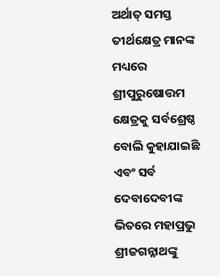ଅର୍ଥାତ୍ ସମସ୍ତ ତୀର୍ଥକ୍ଷେତ୍ର ମାନଙ୍କ ମଧ୍ୟରେ ଶ୍ରୀପୁରୁଷୋତ୍ତମ କ୍ଷେତ୍ରକୁ ସର୍ବଶ୍ରେଷ୍ଠ ବୋଲି କୁହାଯାଇଛି ଏବଂ ସର୍ବ ଦେବାଦେବୀଙ୍କ ଭିତରେ ମହାପ୍ରଭୁ ଶ୍ରୀଜଗନ୍ନାଥଙ୍କୁ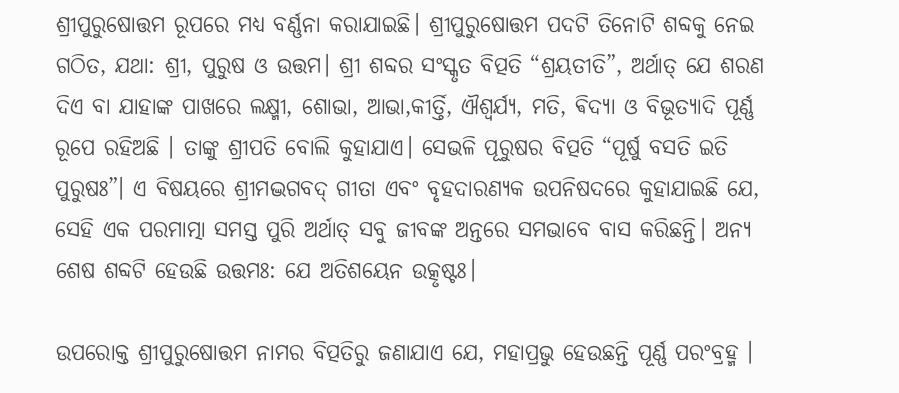ଶ୍ରୀପୁରୁଷୋତ୍ତମ ରୂପରେ ମଧ୍ଯ ବର୍ଣ୍ଣନା କରାଯାଇଛି। ଶ୍ରୀପୁରୁଷୋତ୍ତମ ପଦଟି ତିନୋଟି ଶବ୍ଦକୁ ନେଇ ଗଠିତ, ଯଥା: ଶ୍ରୀ, ପୁରୁଷ ଓ ଉତ୍ତମ। ଶ୍ରୀ ଶବ୍ଦର ସଂସ୍କୃତ ବିତ୍ପତି “ଶ୍ରୟତୀତି”, ଅର୍ଥାତ୍ ଯେ ଶରଣ ଦିଏ ବା ଯାହାଙ୍କ ପାଖରେ ଲକ୍ଷ୍ମୀ, ଶୋଭା, ଆଭା,କୀର୍ତ୍ତି, ଐଶ୍ୱର୍ଯ୍ୟ, ମତି, ଵିଦ୍ୟା ଓ ବିଭୂତ୍ୟାଦି ପୂର୍ଣ୍ଣ ରୂପେ ରହିଅଛି । ତାଙ୍କୁ ଶ୍ରୀପତି ବୋଲି କୁହାଯାଏ। ସେଭଳି ପୂରୁଷର ବିତ୍ପତି “ପୂର୍ଷୁ ବସତି ଇତି ପୁରୁଷଃ”। ଏ ବିଷୟରେ ଶ୍ରୀମଦ୍ଭଗବଦ୍ ଗୀତା ଏବଂ ବୃହଦାରଣ୍ୟକ ଉପନିଷଦରେ କୁହାଯାଇଛି ଯେ, ସେହି ଏକ ପରମାତ୍ମା ସମସ୍ତ ପୁରି ଅର୍ଥାତ୍ ସବୁ ଜୀବଙ୍କ ଅନ୍ତରେ ସମଭାବେ ବାସ କରିଛନ୍ତି। ଅନ୍ୟ ଶେଷ ଶବ୍ଦଟି ହେଉଛି ଉତ୍ତମଃ: ଯେ ଅତିଶୟେନ ଉତ୍କୃଷ୍ଟଃ।

ଉପରୋକ୍ତ ଶ୍ରୀପୁରୁଷୋତ୍ତମ ନାମର ବିତ୍ପତିରୁ ଜଣାଯାଏ ଯେ, ମହାପ୍ରଭୁ ହେଉଛନ୍ତି ପୂର୍ଣ୍ଣ ପରଂବ୍ରହ୍ମ ।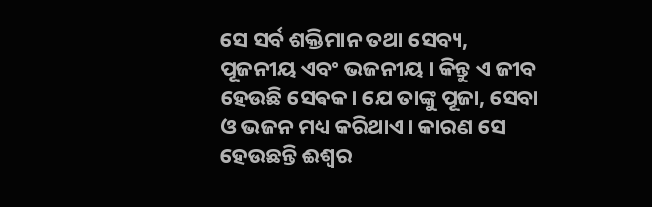ସେ ସର୍ବ ଶକ୍ତିମାନ ତଥା ସେବ୍ୟ, ପୂଜନୀୟ ଏବଂ ଭଜନୀୟ । କିନ୍ତୁ ଏ ଜୀବ ହେଉଛି ସେଵକ। ଯେ ତାଙ୍କୁ ପୂଜା, ସେବା ଓ ଭଜନ ମଧ୍ୟ କରିଥାଏ। କାରଣ ସେ ହେଉଛନ୍ତି ଈଶ୍ୱର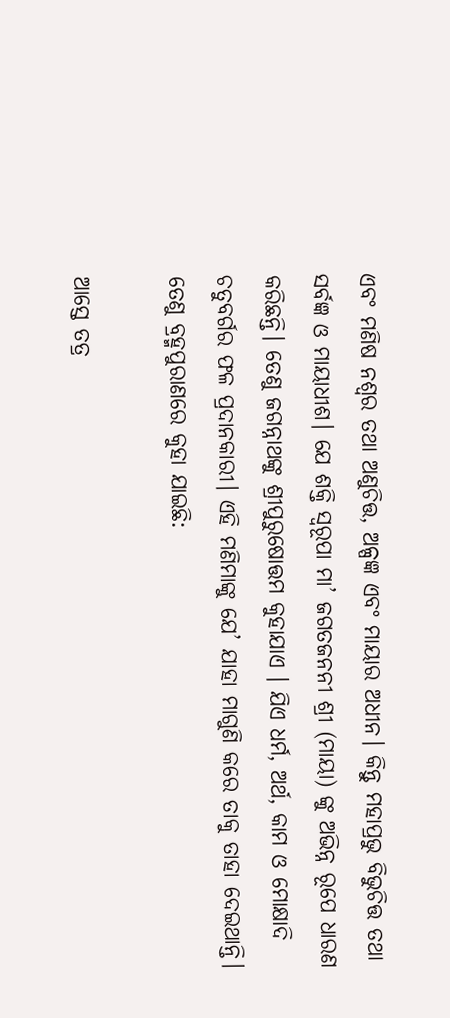ଏବଂ ମଣିଷ ନଶ୍ଵର ତଥା ଅଣୁଚିତ୍ତ, ଅଳ୍ପଜ୍ଞ ଏବଂ ମାୟାର ଅଧୀନ। କିନ୍ତୁ ମହାପ୍ରଭୁ ବିଭୁଚିତ୍ତ ତଥା ସର୍ବଜ୍ଞ ଓ ମାୟାଧୀଶ। ଯେ ଶକ୍ତି ସ୍ୱରୂପା ମା’ ଜଗତଜନନୀ ଶ୍ରୀ (ମାୟା) ଙ୍କୁ ଅଭିନ୍ନ ରୂପେ ଧାରଣ କରିଛନ୍ତି। ତେଣୁ ଜଗନ୍ନାଥଙ୍କୁ ଶ୍ରୀପୁରୁଷୋତ୍ତମ କୁହାଯାଏ । ଯିଏ ଧର୍ମ, ଅର୍ଥ, କାମ ଓ ମୋକ୍ଷାଦି ଚତୁବର୍ଗର ଫଳ ପ୍ରଦାନକାରୀ। ଏହି ମଣିମାଙ୍କୁ ଯେ’ ଯାହା ମାଗୁଣି କରେ ତାକୁ ତାହା ଦେଇଥାନ୍ତି। ତେଣୁ ବ୍ରହ୍ମପୁରାଣରେ କୁହା ଯାଇଛି:

ଆସ୍ତେ ତତ୍ର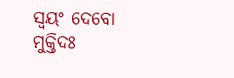ସ୍ୱୟଂ ଦେବୋ ମୁକ୍ତିଦଃ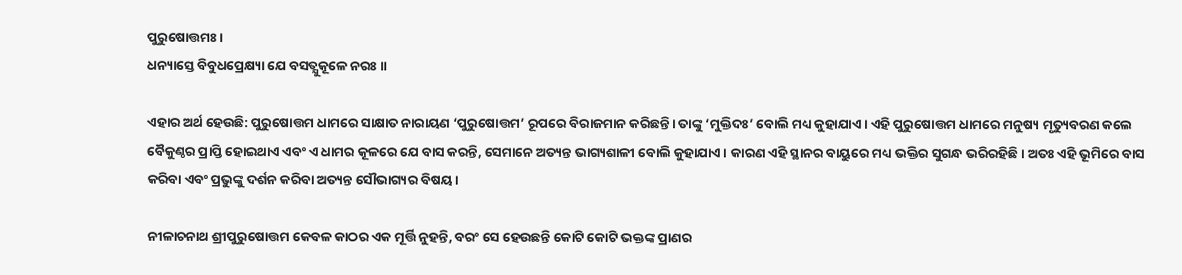ପୁରୁଷୋତ୍ତମଃ ।
ଧନ୍ୟାସ୍ତେ ବିବୁଧପ୍ରେକ୍ଷ୍ୟା ଯେ ବସତ୍ଯୁକୂଳେ ନରଃ ॥

ଏହାର ଅର୍ଥ ହେଉଛି: ପୁରୁଷୋତ୍ତମ ଧାମରେ ସାକ୍ଷାତ ନାରାୟଣ ‘ପୁରୁଷୋତ୍ତମ’ ରୂପରେ ବିରାଜମାନ କରିଛନ୍ତି। ତାଙ୍କୁ ‘ମୁକ୍ତିଦଃ’ ବୋଲି ମଧ୍ୟ କୁହାଯାଏ । ଏହି ପୁରୁଷୋତ୍ତମ ଧାମରେ ମନୁଷ୍ୟ ମୃତ୍ୟୁବରଣ କଲେ ବୈକୁଣ୍ଠର ପ୍ରାପ୍ତି ହୋଇଥାଏ ଏବଂ ଏ ଧାମର କୂଳରେ ଯେ ବାସ କରନ୍ତି, ସେମାନେ ଅତ୍ୟନ୍ତ ଭାଗ୍ୟଶାଳୀ ବୋଲି କୁହାଯାଏ। କାରଣ ଏହି ସ୍ଥାନର ବାୟୁରେ ମଧ୍ୟ ଭକ୍ତିର ସୁଗନ୍ଧ ଭରିରହିଛି। ଅତଃ ଏହି ଭୂମିରେ ବାସ କରିବା ଏବଂ ପ୍ରଭୁଙ୍କୁ ଦର୍ଶନ କରିବା ଅତ୍ୟନ୍ତ ସୌଭାଗ୍ୟର ବିଷୟ।

ନୀଳାଚନାଥ ଶ୍ରୀପୁରୁଷୋତ୍ତମ କେବଳ କାଠର ଏକ ମୂର୍ତ୍ତି ନୁହନ୍ତି, ବରଂ ସେ ହେଉଛନ୍ତି କୋଟି କୋଟି ଭକ୍ତଙ୍କ ପ୍ରାଣର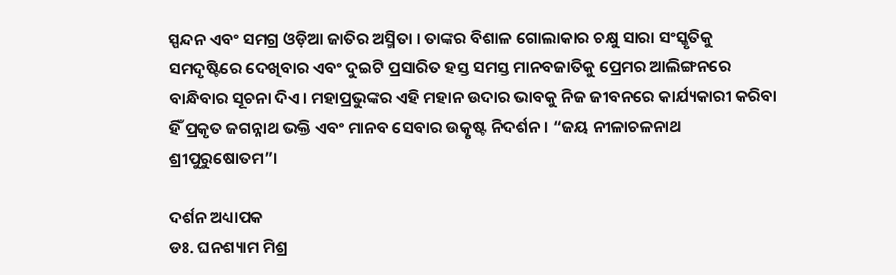ସ୍ପନ୍ଦନ ଏବଂ ସମଗ୍ର ଓଡ଼ିଆ ଜାତିର ଅସ୍ମିତା । ତାଙ୍କର ବିଶାଳ ଗୋଲାକାର ଚକ୍ଷୁ ସାରା ସଂସ୍କୃତିକୁ ସମଦୃଷ୍ଟିରେ ଦେଖିବାର ଏବଂ ଦୁଇଟି ପ୍ରସାରିତ ହସ୍ତ ସମସ୍ତ ମାନବଜାତିକୁ ପ୍ରେମର ଆଲିଙ୍ଗନରେ ବାନ୍ଧିବାର ସୂଚନା ଦିଏ। ମହାପ୍ରଭୁଙ୍କର ଏହି ମହାନ ଉଦାର ଭାବକୁ ନିଜ ଜୀବନରେ କାର୍ଯ୍ୟକାରୀ କରିବା ହିଁ ପ୍ରକୃତ ଜଗନ୍ନାଥ ଭକ୍ତି ଏବଂ ମାନବ ସେବାର ଉତ୍କୃଷ୍ଟ ନିଦର୍ଶନ। “ଜୟ ନୀଳାଚଳନାଥ ଶ୍ରୀପୁରୁଷୋତମ”।

ଦର୍ଶନ ଅଧ୍ୟାପକ
ଡଃ. ଘନଶ୍ୟାମ ମିଶ୍ର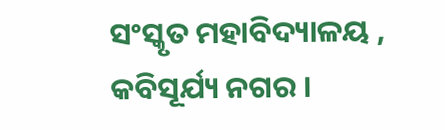ସଂସ୍କୃତ ମହାବିଦ୍ୟାଳୟ ,
କବିସୂର୍ଯ୍ୟ ନଗର ।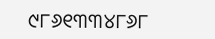୯୮୬୧୩୩୪୮୬୮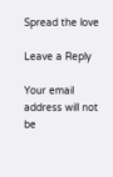Spread the love

Leave a Reply

Your email address will not be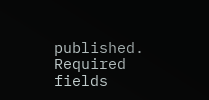published. Required fields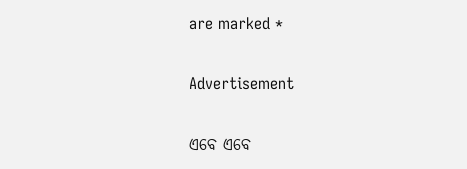are marked *

Advertisement

ଏବେ ଏବେ